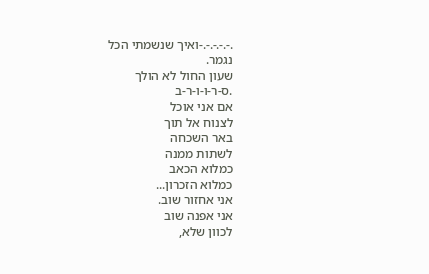.-.-.-.-.-ואיך שנשמתי הכל
נגמר.
שעון החול לא הולך
.ס-ר-ו-ו-ר-ב
אם אני אוכל
לצנוח אל תוך
באר השכחה
לשתות ממנה
כמלוא הכאב
כמלוא הזכרון...
אני אחזור שוב.
אני אפנה שוב
לכוון שלא,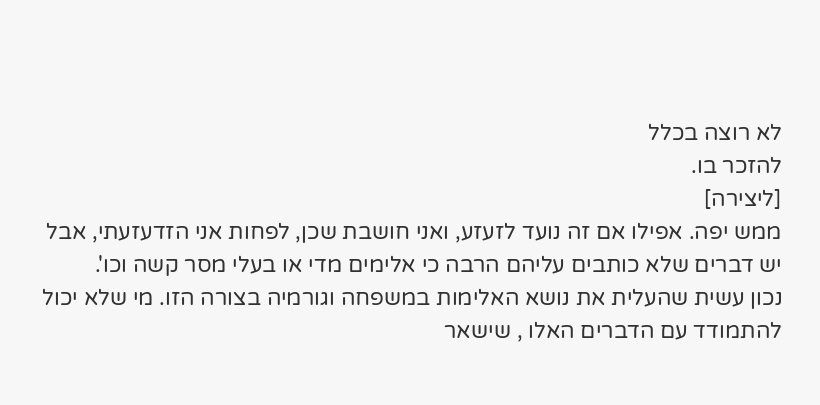לא רוצה בכלל
להזכר בו.
[ליצירה]
ממש יפה. אפילו אם זה נועד לזעזע, ואני חושבת שכן, לפחות אני הזדעזעתי, אבל יש דברים שלא כותבים עליהם הרבה כי אלימים מדי או בעלי מסר קשה וכו'.
נכון עשית שהעלית את נושא האלימות במשפחה וגורמיה בצורה הזו. מי שלא יכול להתמודד עם הדברים האלו , שישאר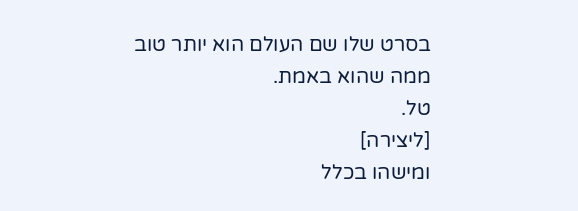בסרט שלו שם העולם הוא יותר טוב ממה שהוא באמת.
טל.
[ליצירה]
ומישהו בכלל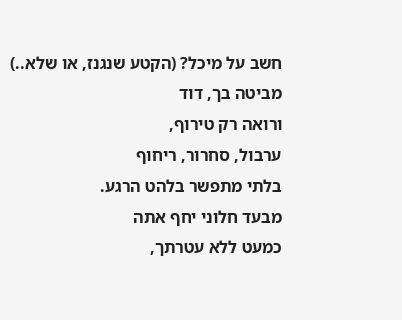חשב על מיכל? (הקטע שנגנז, או שלא..)
מביטה בך, דוד
ורואה רק טירוף,
ערבול, סחרור, ריחוף
בלתי מתפשר בלהט הרגע.
מבעד חלוני יחף אתה
כמעט ללא עטרתך,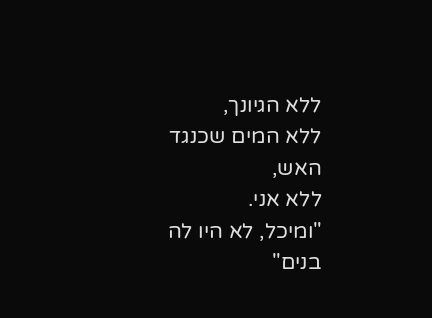ללא הגיונך,
ללא המים שכנגד האש,
ללא אני.
"ומיכל, לא היו לה בנים"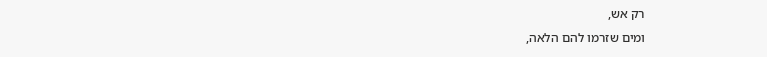רק אש,
ומים שזרמו להם הלאה,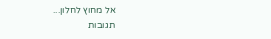אל מחוץ לחלון...
תגובות